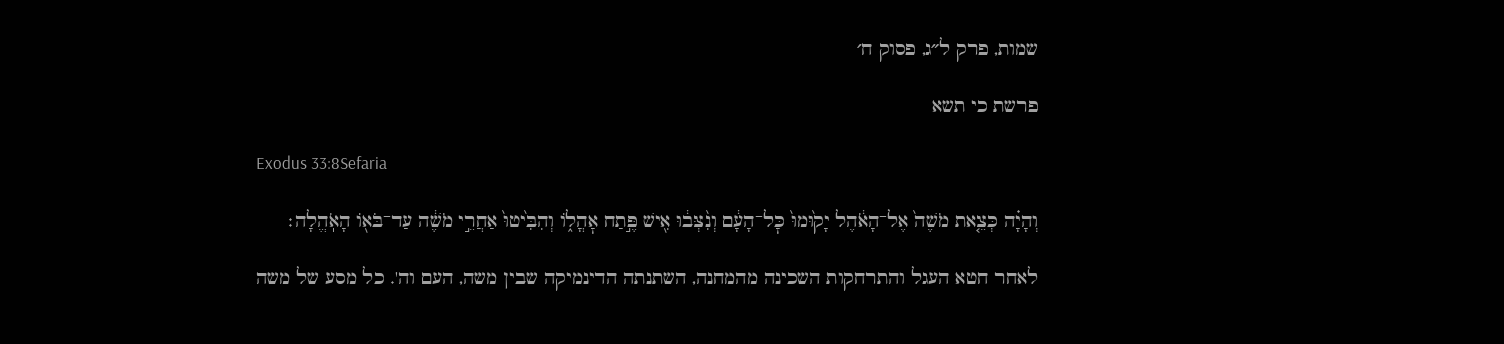שמות, פרק ל״ג, פסוק ח׳

פרשת כי תשא

Exodus 33:8Sefaria

וְהָיָ֗ה כְּצֵ֤את מֹשֶׁה֙ אֶל־הָאֹ֔הֶל יָק֙וּמוּ֙ כׇּל־הָעָ֔ם וְנִ֨צְּב֔וּ אִ֖ישׁ פֶּ֣תַח אׇהֳל֑וֹ וְהִבִּ֙יטוּ֙ אַחֲרֵ֣י מֹשֶׁ֔ה עַד־בֹּא֖וֹ הָאֹֽהֱלָה׃

לאחר חטא העגל והתרחקות השכינה מהמחנה, השתנתה הדינמיקה שבין משה, העם וה'. כל מסע של משה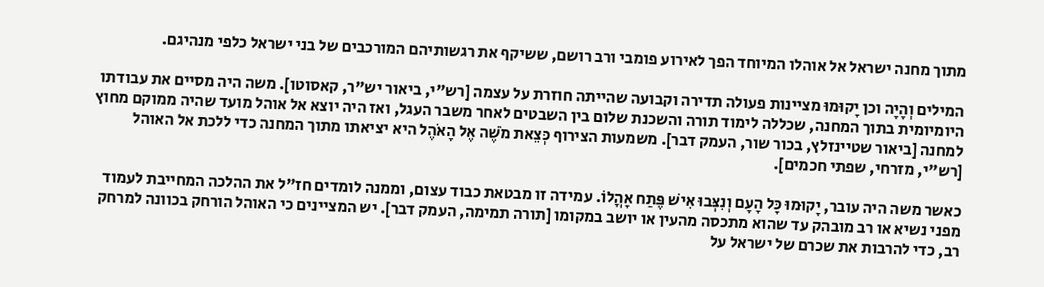מתוך מחנה ישראל אל אוהלו המיוחד הפך לאירוע פומבי ורב רושם, ששיקף את רגשותיהם המורכבים של בני ישראל כלפי מנהיגם.

המילים וְהָיָה וכן יָקוּמוּ מציינות פעולה תדירה וקבועה שהייתה חוזרת על עצמה [רש"י, ביאור יש"ר, קאסוטו]. משה היה מסיים את עבודתו היומיומית בתוך המחנה, שכללה לימוד תורה והשכנת שלום בין השבטים לאחר משבר העגל, ואז היה יוצא אל אוהל מועד שהיה ממוקם מחוץ למחנה [ביאור שטיינזלץ, בכור שור, העמק דבר]. משמעות הצירוף כְּצֵאת מֹשֶׁה אֶל הָאֹהֶל היא יציאתו מתוך המחנה כדי ללכת אל האוהל [רש"י, מזרחי, שפתי חכמים].

כאשר משה היה עובר, יָקוּמוּ כָּל הָעָם וְנִצְּבוּ אִישׁ פֶּתַח אָהֳלוֹ. עמידה זו מבטאת כבוד עצום, וממנה לומדים חז"ל את ההלכה המחייבת לעמוד מפני נשיא או רב מובהק עד שהוא מתכסה מהעין או יושב במקומו [תורה תמימה, העמק דבר]. יש המציינים כי האוהל הורחק בכוונה למרחק רב, כדי להרבות את שכרם של ישראל על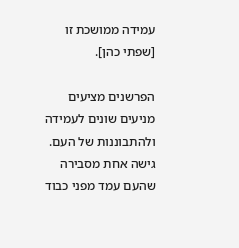עמידה ממושכת זו [שפתי כהן].

הפרשנים מציעים מניעים שונים לעמידה ולהתבוננות של העם. גישה אחת מסבירה שהעם עמד מפני כבוד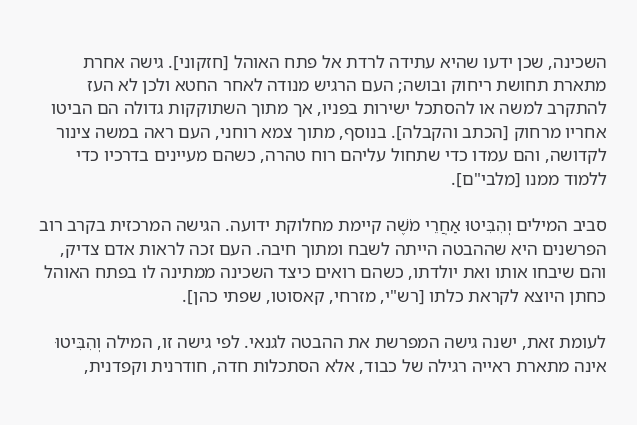השכינה, שכן ידעו שהיא עתידה לרדת אל פתח האוהל [חזקוני]. גישה אחרת מתארת תחושת ריחוק ובושה; העם הרגיש מנודה לאחר החטא ולכן לא העז להתקרב למשה או להסתכל ישירות בפניו, אך מתוך השתוקקות גדולה הם הביטו אחריו מרחוק [הכתב והקבלה]. בנוסף, מתוך צמא רוחני, העם ראה במשה צינור לקדושה, והם עמדו כדי שתחול עליהם רוח טהרה, כשהם מעיינים בדרכיו כדי ללמוד ממנו [מלבי"ם].

סביב המילים וְהִבִּיטוּ אַחֲרֵי מֹשֶׁה קיימת מחלוקת ידועה. הגישה המרכזית בקרב רוב הפרשנים היא שההבטה הייתה לשבח ומתוך חיבה. העם זכה לראות אדם צדיק, והם שיבחו אותו ואת יולדתו, כשהם רואים כיצד השכינה ממתינה לו בפתח האוהל כחתן היוצא לקראת כלתו [רש"י, מזרחי, קאסוטו, שפתי כהן].

לעומת זאת, ישנה גישה המפרשת את ההבטה לגנאי. לפי גישה זו, המילה וְהִבִּיטוּ אינה מתארת ראייה רגילה של כבוד, אלא הסתכלות חדה, חודרנית וקפדנית,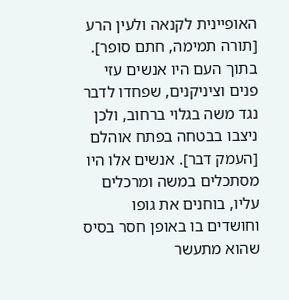האופיינית לקנאה ולעין הרע [תורה תמימה, חתם סופר]. בתוך העם היו אנשים עזי פנים וציניקנים, שפחדו לדבר נגד משה בגלוי ברחוב, ולכן ניצבו בבטחה בפתח אוהלם [העמק דבר]. אנשים אלו היו מסתכלים במשה ומרכלים עליו, בוחנים את גופו וחושדים בו באופן חסר בסיס שהוא מתעשר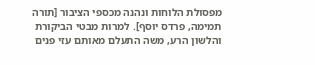מפסולת הלוחות ונהנה מכספי הציבור [תורה תמימה, פרדס יוסף]. למרות מבטי הביקורת והלשון הרע, משה התעלם מאותם עזי פנים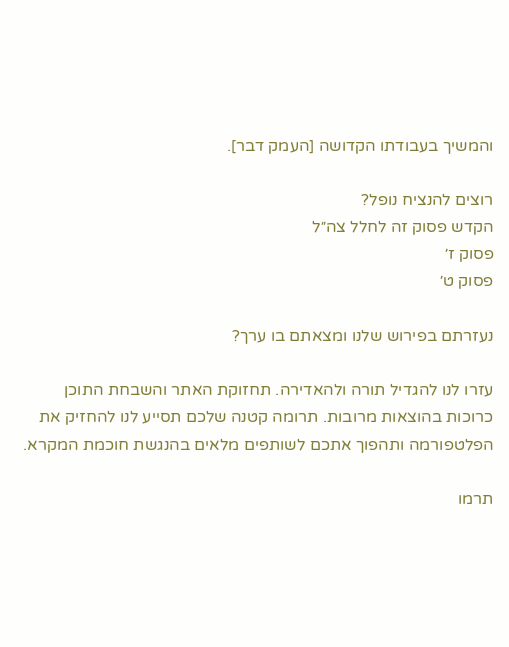והמשיך בעבודתו הקדושה [העמק דבר].

רוצים להנציח נופל?
הקדש פסוק זה לחלל צה״ל
פסוק ז׳
פסוק ט׳

נעזרתם בפירוש שלנו ומצאתם בו ערך?

עזרו לנו להגדיל תורה ולהאדירה. תחזוקת האתר והשבחת התוכן כרוכות בהוצאות מרובות. תרומה קטנה שלכם תסייע לנו להחזיק את הפלטפורמה ותהפוך אתכם לשותפים מלאים בהנגשת חוכמת המקרא.

תרמו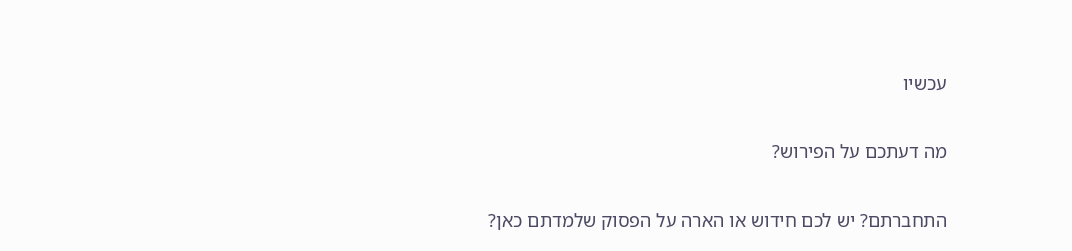עכשיו

מה דעתכם על הפירוש?

התחברתם? יש לכם חידוש או הארה על הפסוק שלמדתם כאן?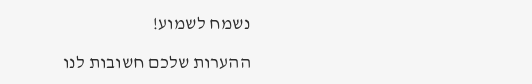נשמח לשמוע!

ההערות שלכם חשובות לנו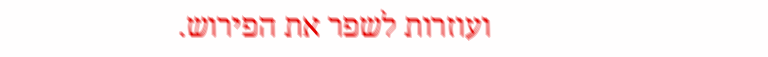ועוזרות לשפר את הפירוש.